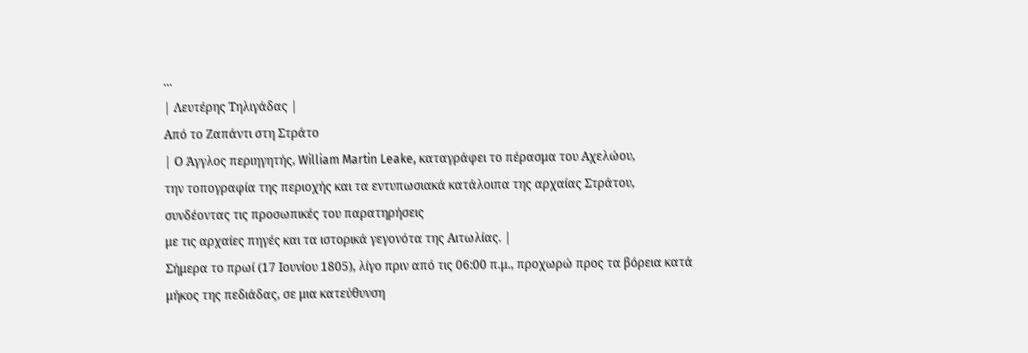...
| Λευτέρης Τηλιγάδας |
Από το Ζαπάντι στη Στράτο
| Ο Άγγλος περιηγητής, William Martin Leake, καταγράφει το πέρασμα του Αχελώου,
την τοπογραφία της περιοχής και τα εντυπωσιακά κατάλοιπα της αρχαίας Στράτου,
συνδέοντας τις προσωπικές του παρατηρήσεις
με τις αρχαίες πηγές και τα ιστορικά γεγονότα της Αιτωλίας. |
Σήμερα το πρωί (17 Ιουνίου 1805), λίγο πριν από τις 06:00 π.μ., προχωρώ προς τα βόρεια κατά μήκος της πεδιάδας, σε μια κατεύθυνση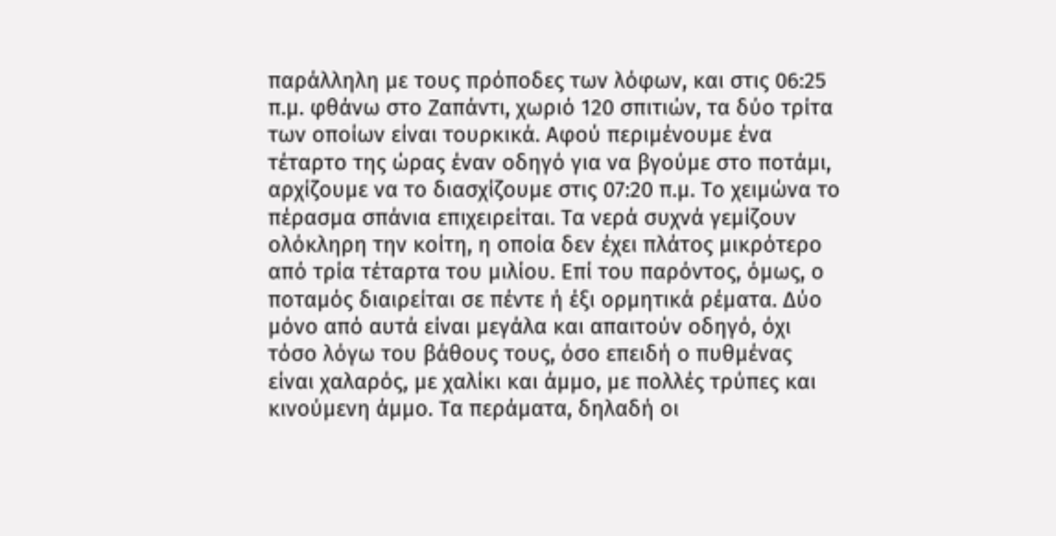παράλληλη με τους πρόποδες των λόφων, και στις 06:25 π.μ. φθάνω στο Ζαπάντι, χωριό 120 σπιτιών, τα δύο τρίτα των οποίων είναι τουρκικά. Αφού περιμένουμε ένα τέταρτο της ώρας έναν οδηγό για να βγούμε στο ποτάμι, αρχίζουμε να το διασχίζουμε στις 07:20 π.μ. Το χειμώνα το πέρασμα σπάνια επιχειρείται. Τα νερά συχνά γεμίζουν ολόκληρη την κοίτη, η οποία δεν έχει πλάτος μικρότερο από τρία τέταρτα του μιλίου. Επί του παρόντος, όμως, ο ποταμός διαιρείται σε πέντε ή έξι ορμητικά ρέματα. Δύο μόνο από αυτά είναι μεγάλα και απαιτούν οδηγό, όχι τόσο λόγω του βάθους τους, όσο επειδή ο πυθμένας είναι χαλαρός, με χαλίκι και άμμο, με πολλές τρύπες και κινούμενη άμμο. Τα περάματα, δηλαδή οι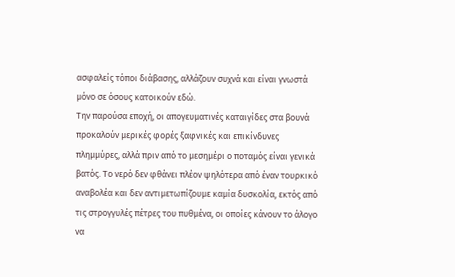ασφαλείς τόποι διάβασης, αλλάζουν συχνά και είναι γνωστά μόνο σε όσους κατοικούν εδώ.
Την παρούσα εποχή, οι απογευματινές καταιγίδες στα βουνά προκαλούν μερικές φορές ξαφνικές και επικίνδυνες πλημμύρες, αλλά πριν από το μεσημέρι ο ποταμός είναι γενικά βατός. Το νερό δεν φθάνει πλέον ψηλότερα από έναν τουρκικό αναβολέα και δεν αντιμετωπίζουμε καμία δυσκολία, εκτός από τις στρογγυλές πέτρες του πυθμένα, οι οποίες κάνουν το άλογο να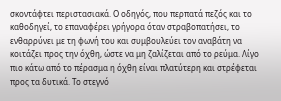σκοντάφτει περιστασιακά. Ο οδηγός, που περπατά πεζός και το καθοδηγεί, το επαναφέρει γρήγορα όταν στραβοπατήσει, το ενθαρρύνει με τη φωνή του και συμβουλεύει τον αναβάτη να κοιτάζει προς την όχθη, ώστε να μη ζαλίζεται από το ρεύμα. Λίγο πιο κάτω από το πέρασμα η όχθη είναι πλατύτερη και στρέφεται προς τα δυτικά. Το στεγνό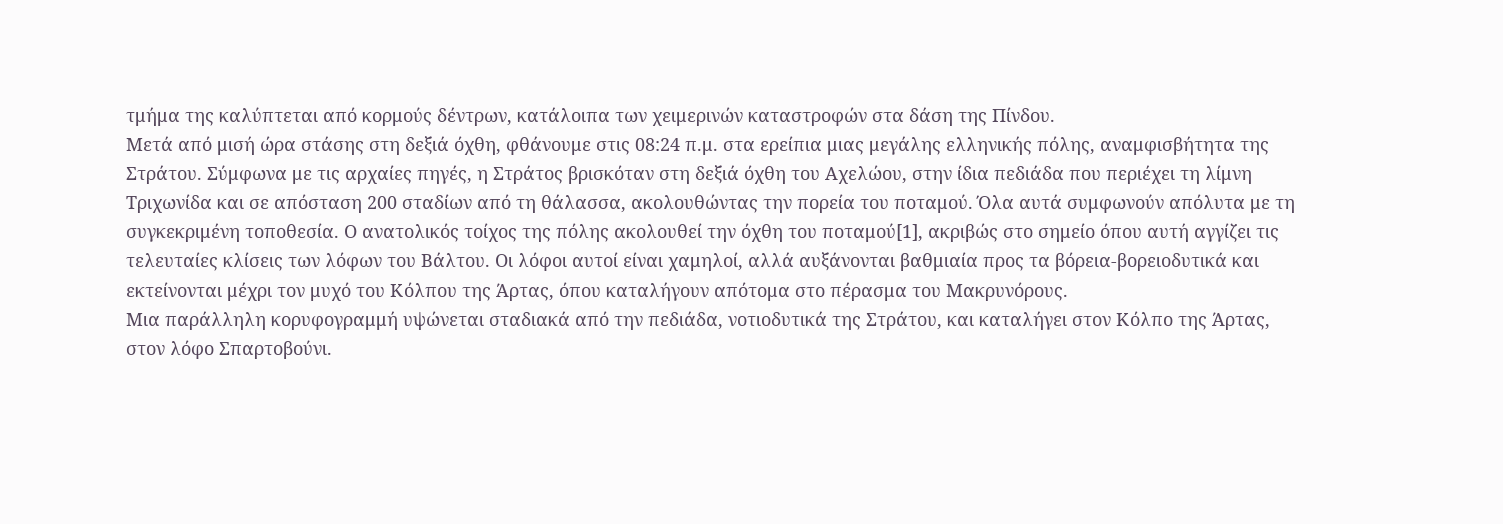τμήμα της καλύπτεται από κορμούς δέντρων, κατάλοιπα των χειμερινών καταστροφών στα δάση της Πίνδου.
Μετά από μισή ώρα στάσης στη δεξιά όχθη, φθάνουμε στις 08:24 π.μ. στα ερείπια μιας μεγάλης ελληνικής πόλης, αναμφισβήτητα της Στράτου. Σύμφωνα με τις αρχαίες πηγές, η Στράτος βρισκόταν στη δεξιά όχθη του Αχελώου, στην ίδια πεδιάδα που περιέχει τη λίμνη Τριχωνίδα και σε απόσταση 200 σταδίων από τη θάλασσα, ακολουθώντας την πορεία του ποταμού. Όλα αυτά συμφωνούν απόλυτα με τη συγκεκριμένη τοποθεσία. Ο ανατολικός τοίχος της πόλης ακολουθεί την όχθη του ποταμού[1], ακριβώς στο σημείο όπου αυτή αγγίζει τις τελευταίες κλίσεις των λόφων του Βάλτου. Οι λόφοι αυτοί είναι χαμηλοί, αλλά αυξάνονται βαθμιαία προς τα βόρεια-βορειοδυτικά και εκτείνονται μέχρι τον μυχό του Κόλπου της Άρτας, όπου καταλήγουν απότομα στο πέρασμα του Μακρυνόρους.
Μια παράλληλη κορυφογραμμή υψώνεται σταδιακά από την πεδιάδα, νοτιοδυτικά της Στράτου, και καταλήγει στον Κόλπο της Άρτας, στον λόφο Σπαρτοβούνι.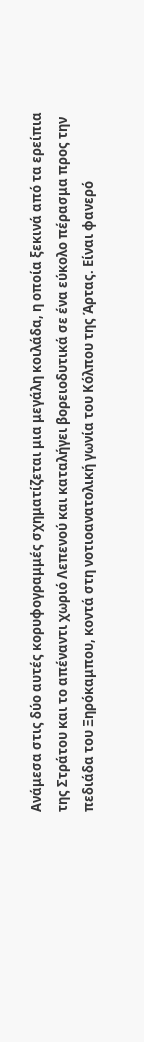Ανάμεσα στις δύο αυτές κορυφογραμμές σχηματίζεται μια μεγάλη κοιλάδα, η οποία ξεκινά από τα ερείπια της Στράτου και το απέναντι χωριό Λεπενού και καταλήγει βορειοδυτικά σε ένα εύκολο πέρασμα προς την πεδιάδα του Ξηρόκαμπου, κοντά στη νοτιοανατολική γωνία του Κόλπου της Άρτας. Είναι φανερό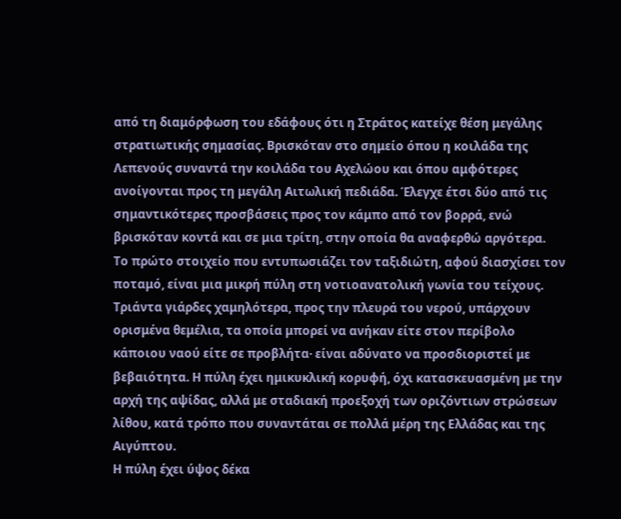από τη διαμόρφωση του εδάφους ότι η Στράτος κατείχε θέση μεγάλης στρατιωτικής σημασίας. Βρισκόταν στο σημείο όπου η κοιλάδα της Λεπενούς συναντά την κοιλάδα του Αχελώου και όπου αμφότερες ανοίγονται προς τη μεγάλη Αιτωλική πεδιάδα. Έλεγχε έτσι δύο από τις σημαντικότερες προσβάσεις προς τον κάμπο από τον βορρά, ενώ βρισκόταν κοντά και σε μια τρίτη, στην οποία θα αναφερθώ αργότερα.
Το πρώτο στοιχείο που εντυπωσιάζει τον ταξιδιώτη, αφού διασχίσει τον ποταμό, είναι μια μικρή πύλη στη νοτιοανατολική γωνία του τείχους. Τριάντα γιάρδες χαμηλότερα, προς την πλευρά του νερού, υπάρχουν ορισμένα θεμέλια, τα οποία μπορεί να ανήκαν είτε στον περίβολο κάποιου ναού είτε σε προβλήτα· είναι αδύνατο να προσδιοριστεί με βεβαιότητα. Η πύλη έχει ημικυκλική κορυφή, όχι κατασκευασμένη με την αρχή της αψίδας, αλλά με σταδιακή προεξοχή των οριζόντιων στρώσεων λίθου, κατά τρόπο που συναντάται σε πολλά μέρη της Ελλάδας και της Αιγύπτου.
Η πύλη έχει ύψος δέκα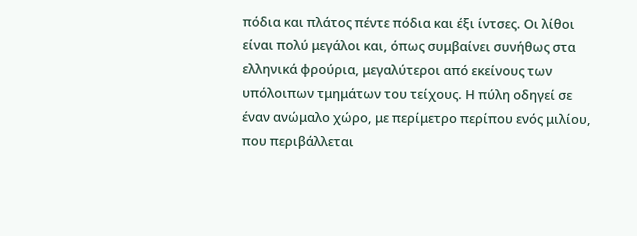πόδια και πλάτος πέντε πόδια και έξι ίντσες. Οι λίθοι είναι πολύ μεγάλοι και, όπως συμβαίνει συνήθως στα ελληνικά φρούρια, μεγαλύτεροι από εκείνους των υπόλοιπων τμημάτων του τείχους. Η πύλη οδηγεί σε έναν ανώμαλο χώρο, με περίμετρο περίπου ενός μιλίου, που περιβάλλεται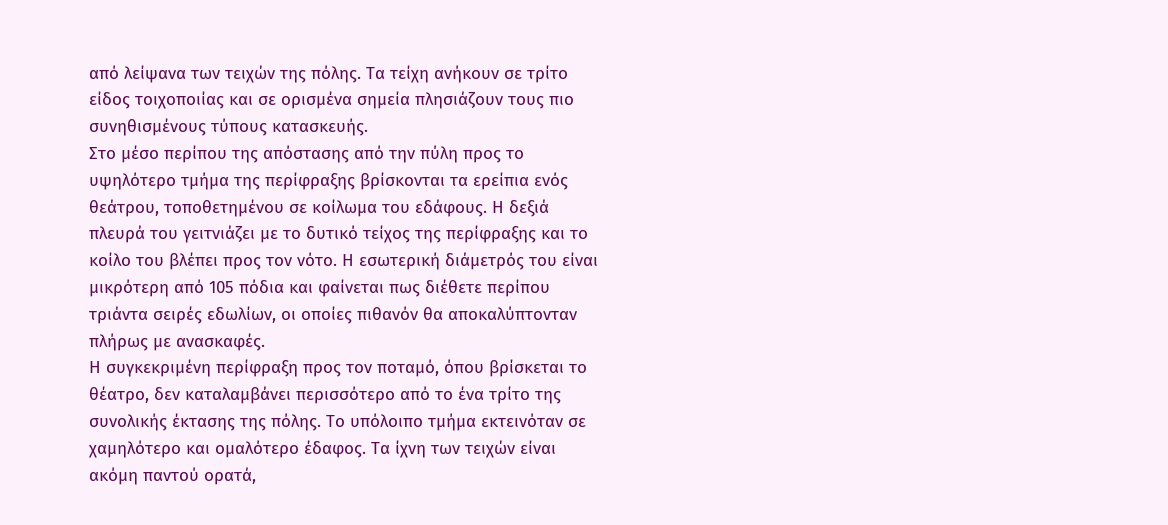από λείψανα των τειχών της πόλης. Τα τείχη ανήκουν σε τρίτο είδος τοιχοποιίας και σε ορισμένα σημεία πλησιάζουν τους πιο συνηθισμένους τύπους κατασκευής.
Στο μέσο περίπου της απόστασης από την πύλη προς το υψηλότερο τμήμα της περίφραξης βρίσκονται τα ερείπια ενός θεάτρου, τοποθετημένου σε κοίλωμα του εδάφους. Η δεξιά πλευρά του γειτνιάζει με το δυτικό τείχος της περίφραξης και το κοίλο του βλέπει προς τον νότο. Η εσωτερική διάμετρός του είναι μικρότερη από 105 πόδια και φαίνεται πως διέθετε περίπου τριάντα σειρές εδωλίων, οι οποίες πιθανόν θα αποκαλύπτονταν πλήρως με ανασκαφές.
Η συγκεκριμένη περίφραξη προς τον ποταμό, όπου βρίσκεται το θέατρο, δεν καταλαμβάνει περισσότερο από το ένα τρίτο της συνολικής έκτασης της πόλης. Το υπόλοιπο τμήμα εκτεινόταν σε χαμηλότερο και ομαλότερο έδαφος. Τα ίχνη των τειχών είναι ακόμη παντού ορατά,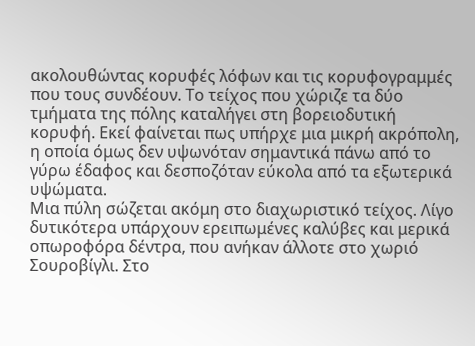ακολουθώντας κορυφές λόφων και τις κορυφογραμμές που τους συνδέουν. Το τείχος που χώριζε τα δύο τμήματα της πόλης καταλήγει στη βορειοδυτική κορυφή. Εκεί φαίνεται πως υπήρχε μια μικρή ακρόπολη, η οποία όμως δεν υψωνόταν σημαντικά πάνω από το γύρω έδαφος και δεσποζόταν εύκολα από τα εξωτερικά υψώματα.
Μια πύλη σώζεται ακόμη στο διαχωριστικό τείχος. Λίγο δυτικότερα υπάρχουν ερειπωμένες καλύβες και μερικά οπωροφόρα δέντρα, που ανήκαν άλλοτε στο χωριό Σουροβίγλι. Στο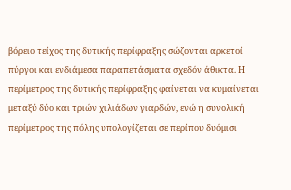βόρειο τείχος της δυτικής περίφραξης σώζονται αρκετοί πύργοι και ενδιάμεσα παραπετάσματα σχεδόν άθικτα. Η περίμετρος της δυτικής περίφραξης φαίνεται να κυμαίνεται μεταξύ δύο και τριών χιλιάδων γιαρδών, ενώ η συνολική περίμετρος της πόλης υπολογίζεται σε περίπου δυόμισι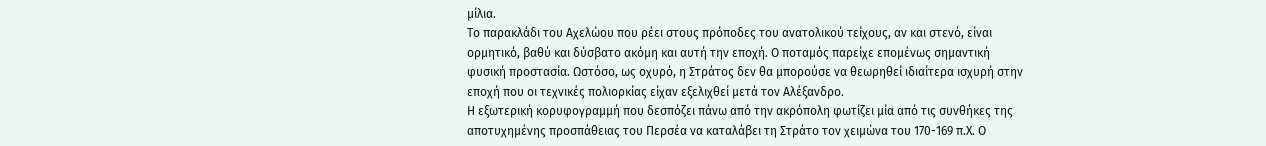μίλια.
Το παρακλάδι του Αχελώου που ρέει στους πρόποδες του ανατολικού τείχους, αν και στενό, είναι ορμητικό, βαθύ και δύσβατο ακόμη και αυτή την εποχή. Ο ποταμός παρείχε επομένως σημαντική φυσική προστασία. Ωστόσο, ως οχυρό, η Στράτος δεν θα μπορούσε να θεωρηθεί ιδιαίτερα ισχυρή στην εποχή που οι τεχνικές πολιορκίας είχαν εξελιχθεί μετά τον Αλέξανδρο.
Η εξωτερική κορυφογραμμή που δεσπόζει πάνω από την ακρόπολη φωτίζει μία από τις συνθήκες της αποτυχημένης προσπάθειας του Περσέα να καταλάβει τη Στράτο τον χειμώνα του 170-169 π.Χ. Ο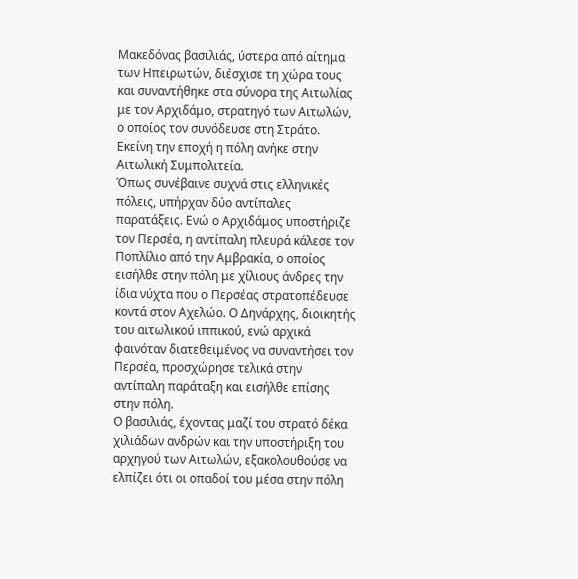Μακεδόνας βασιλιάς, ύστερα από αίτημα των Ηπειρωτών, διέσχισε τη χώρα τους και συναντήθηκε στα σύνορα της Αιτωλίας με τον Αρχιδάμο, στρατηγό των Αιτωλών, ο οποίος τον συνόδευσε στη Στράτο. Εκείνη την εποχή η πόλη ανήκε στην Αιτωλική Συμπολιτεία.
Όπως συνέβαινε συχνά στις ελληνικές πόλεις, υπήρχαν δύο αντίπαλες παρατάξεις. Ενώ ο Αρχιδάμος υποστήριζε τον Περσέα, η αντίπαλη πλευρά κάλεσε τον Ποπλίλιο από την Αμβρακία, ο οποίος εισήλθε στην πόλη με χίλιους άνδρες την ίδια νύχτα που ο Περσέας στρατοπέδευσε κοντά στον Αχελώο. Ο Δηνάρχης, διοικητής του αιτωλικού ιππικού, ενώ αρχικά φαινόταν διατεθειμένος να συναντήσει τον Περσέα, προσχώρησε τελικά στην αντίπαλη παράταξη και εισήλθε επίσης στην πόλη.
Ο βασιλιάς, έχοντας μαζί του στρατό δέκα χιλιάδων ανδρών και την υποστήριξη του αρχηγού των Αιτωλών, εξακολουθούσε να ελπίζει ότι οι οπαδοί του μέσα στην πόλη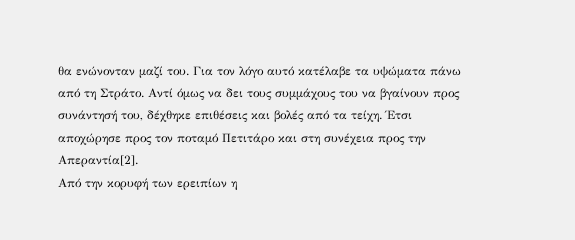θα ενώνονταν μαζί του. Για τον λόγο αυτό κατέλαβε τα υψώματα πάνω από τη Στράτο. Αντί όμως να δει τους συμμάχους του να βγαίνουν προς συνάντησή του, δέχθηκε επιθέσεις και βολές από τα τείχη. Έτσι αποχώρησε προς τον ποταμό Πετιτάρο και στη συνέχεια προς την Απεραντία[2].
Από την κορυφή των ερειπίων η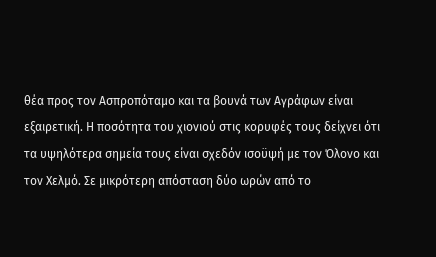θέα προς τον Ασπροπόταμο και τα βουνά των Αγράφων είναι εξαιρετική. Η ποσότητα του χιονιού στις κορυφές τους δείχνει ότι τα υψηλότερα σημεία τους είναι σχεδόν ισοϋψή με τον Όλονο και τον Χελμό. Σε μικρότερη απόσταση δύο ωρών από το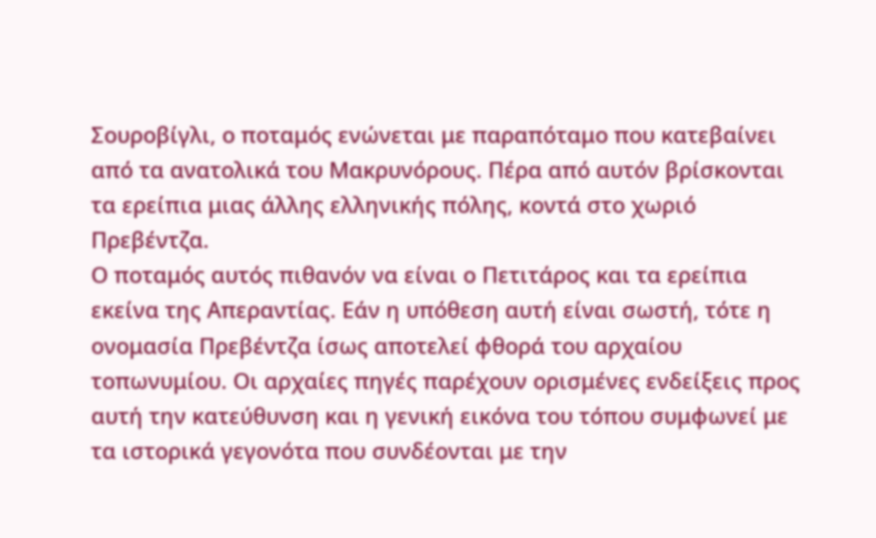Σουροβίγλι, ο ποταμός ενώνεται με παραπόταμο που κατεβαίνει από τα ανατολικά του Μακρυνόρους. Πέρα από αυτόν βρίσκονται τα ερείπια μιας άλλης ελληνικής πόλης, κοντά στο χωριό Πρεβέντζα.
Ο ποταμός αυτός πιθανόν να είναι ο Πετιτάρος και τα ερείπια εκείνα της Απεραντίας. Εάν η υπόθεση αυτή είναι σωστή, τότε η ονομασία Πρεβέντζα ίσως αποτελεί φθορά του αρχαίου τοπωνυμίου. Οι αρχαίες πηγές παρέχουν ορισμένες ενδείξεις προς αυτή την κατεύθυνση και η γενική εικόνα του τόπου συμφωνεί με τα ιστορικά γεγονότα που συνδέονται με την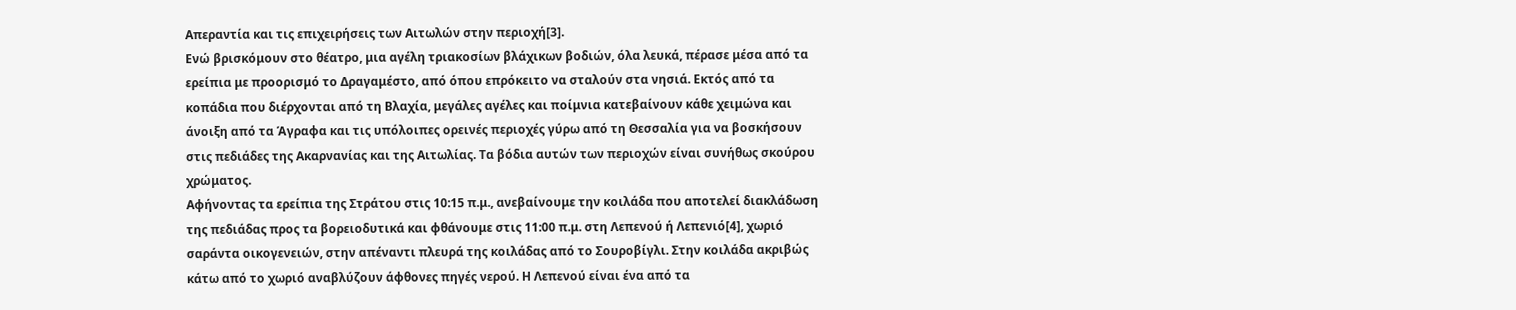Απεραντία και τις επιχειρήσεις των Αιτωλών στην περιοχή[3].
Ενώ βρισκόμουν στο θέατρο, μια αγέλη τριακοσίων βλάχικων βοδιών, όλα λευκά, πέρασε μέσα από τα ερείπια με προορισμό το Δραγαμέστο, από όπου επρόκειτο να σταλούν στα νησιά. Εκτός από τα κοπάδια που διέρχονται από τη Βλαχία, μεγάλες αγέλες και ποίμνια κατεβαίνουν κάθε χειμώνα και άνοιξη από τα Άγραφα και τις υπόλοιπες ορεινές περιοχές γύρω από τη Θεσσαλία για να βοσκήσουν στις πεδιάδες της Ακαρνανίας και της Αιτωλίας. Τα βόδια αυτών των περιοχών είναι συνήθως σκούρου χρώματος.
Αφήνοντας τα ερείπια της Στράτου στις 10:15 π.μ., ανεβαίνουμε την κοιλάδα που αποτελεί διακλάδωση της πεδιάδας προς τα βορειοδυτικά και φθάνουμε στις 11:00 π.μ. στη Λεπενού ή Λεπενιό[4], χωριό σαράντα οικογενειών, στην απέναντι πλευρά της κοιλάδας από το Σουροβίγλι. Στην κοιλάδα ακριβώς κάτω από το χωριό αναβλύζουν άφθονες πηγές νερού. Η Λεπενού είναι ένα από τα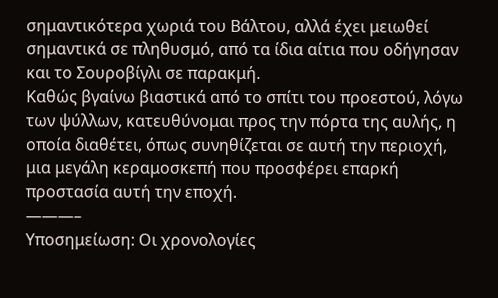σημαντικότερα χωριά του Βάλτου, αλλά έχει μειωθεί σημαντικά σε πληθυσμό, από τα ίδια αίτια που οδήγησαν και το Σουροβίγλι σε παρακμή.
Καθώς βγαίνω βιαστικά από το σπίτι του προεστού, λόγω των ψύλλων, κατευθύνομαι προς την πόρτα της αυλής, η οποία διαθέτει, όπως συνηθίζεται σε αυτή την περιοχή, μια μεγάλη κεραμοσκεπή που προσφέρει επαρκή προστασία αυτή την εποχή.
———–
Υποσημείωση: Οι χρονολογίες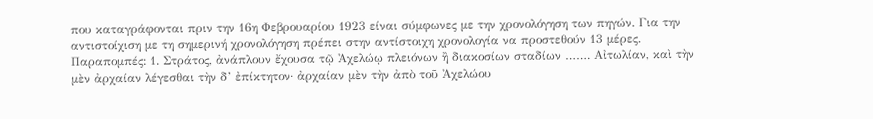που καταγράφονται πριν την 16η Φεβρουαρίου 1923 είναι σύμφωνες με την χρονολόγηση των πηγών. Για την αντιστοίχιση με τη σημερινή χρονολόγηση πρέπει στην αντίστοιχη χρονολογία να προστεθούν 13 μέρες.
Παραπομπές: 1. Στράτος, ἀνάπλουν ἔχουσα τῷ Ἀχελώῳ πλειόνων ἢ διακοσίων σταδίων ……. Αἰτωλίαν, καὶ τὴν μὲν ἀρχαίαν λέγεσθαι τὴν δ’ ἐπίκτητον· ἀρχαίαν μὲν τὴν ἀπὸ τοῦ Ἀχελώου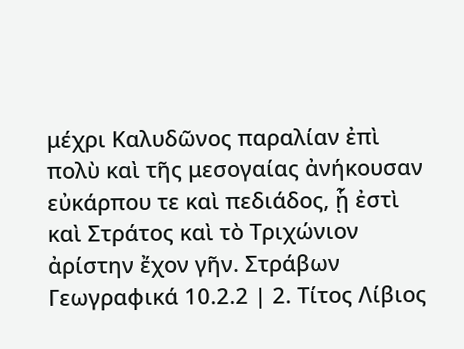μέχρι Καλυδῶνος παραλίαν ἐπὶ πολὺ καὶ τῆς μεσογαίας ἀνήκουσαν εὐκάρπου τε καὶ πεδιάδος, ᾗ ἐστὶ καὶ Στράτος καὶ τὸ Τριχώνιον ἀρίστην ἔχον γῆν. Στράβων Γεωγραφικά 10.2.2 | 2. Τίτος Λίβιος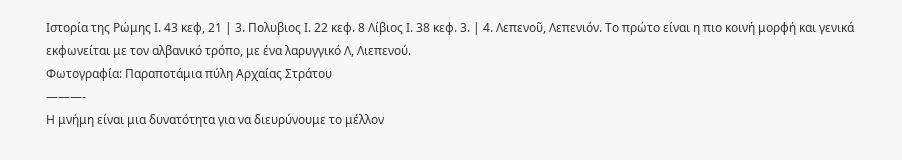Ιστορία της Ρώμης Ι. 43 κεφ, 21 | 3. Πολυβιος Ι. 22 κεφ. 8 Λίβιος Ι. 38 κεφ. 3. | 4. Λεπενοῦ, Λεπενιόν. Το πρώτο είναι η πιο κοινή μορφή και γενικά εκφωνείται με τον αλβανικό τρόπο, με ένα λαρυγγικό Λ, Λιεπενού.
Φωτογραφία: Παραποτάμια πύλη Αρχαίας Στράτου
———-
Η μνήμη είναι μια δυνατότητα για να διευρύνουμε το μέλλον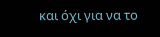και όχι για να το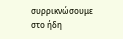συρρικνώσουμε στο ήδη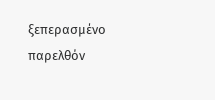ξεπερασμένο παρελθόν